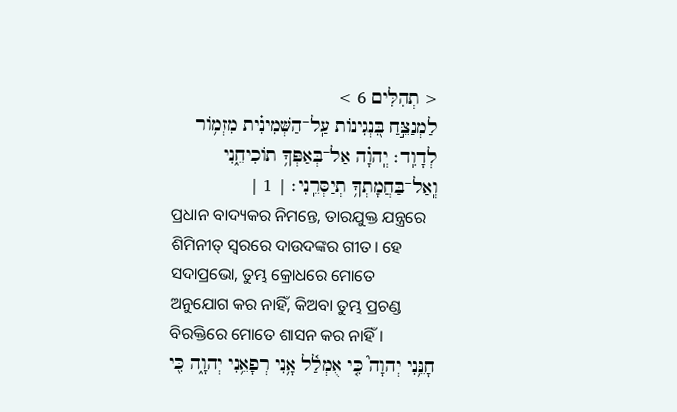< תְהִלִּים 6 >
לַמְנַצֵּ֣חַ בִּ֭נְגִינוֹת עַֽל־הַשְּׁמִינִ֗ית מִזְמ֥וֹר לְדָוִֽד׃ יְֽהוָ֗ה אַל־בְּאַפְּךָ֥ תוֹכִיחֵ֑נִי וְֽאַל־בַּחֲמָתְךָ֥ תְיַסְּרֵֽנִי׃ | 1 |
ପ୍ରଧାନ ବାଦ୍ୟକର ନିମନ୍ତେ, ତାରଯୁକ୍ତ ଯନ୍ତ୍ରରେ ଶିମିନୀତ୍ ସ୍ୱରରେ ଦାଉଦଙ୍କର ଗୀତ। ହେ ସଦାପ୍ରଭୋ, ତୁମ୍ଭ କ୍ରୋଧରେ ମୋତେ ଅନୁଯୋଗ କର ନାହିଁ, କିଅବା ତୁମ୍ଭ ପ୍ରଚଣ୍ଡ ବିରକ୍ତିରେ ମୋତେ ଶାସନ କର ନାହିଁ।
חָנֵּ֥נִי יְהוָה֮ כִּ֤י אֻמְלַ֫ל אָ֥נִי רְפָאֵ֥נִי יְהוָ֑ה כִּ֖י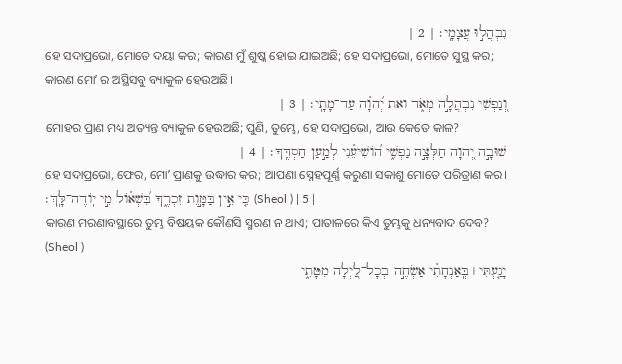נִבְהֲל֣וּ עֲצָמָֽי׃ | 2 |
ହେ ସଦାପ୍ରଭୋ, ମୋତେ ଦୟା କର; କାରଣ ମୁଁ ଶୁଷ୍କ ହୋଇ ଯାଇଅଛି; ହେ ସଦାପ୍ରଭୋ, ମୋତେ ସୁସ୍ଥ କର; କାରଣ ମୋʼ ର ଅସ୍ଥିସବୁ ବ୍ୟାକୁଳ ହେଉଅଛି।
וְ֭נַפְשִׁי נִבְהֲלָ֣ה מְאֹ֑ד ואת יְ֝הוָ֗ה עַד־מָתָֽי׃ | 3 |
ମୋହର ପ୍ରାଣ ମଧ୍ୟ ଅତ୍ୟନ୍ତ ବ୍ୟାକୁଳ ହେଉଅଛି; ପୁଣି, ତୁମ୍ଭେ, ହେ ସଦାପ୍ରଭୋ, ଆଉ କେତେ କାଳ?
שׁוּבָ֣ה יְ֭הוָה חַלְּצָ֣ה נַפְשִׁ֑י ה֝וֹשִׁיעֵ֗נִי לְמַ֣עַן חַסְדֶּֽךָ׃ | 4 |
ହେ ସଦାପ୍ରଭୋ, ଫେର, ମୋʼ ପ୍ରାଣକୁ ଉଦ୍ଧାର କର; ଆପଣା ସ୍ନେହପୂର୍ଣ୍ଣ କରୁଣା ସକାଶୁ ମୋତେ ପରିତ୍ରାଣ କର।
כִּ֤י אֵ֣ין בַּמָּ֣וֶת זִכְרֶ֑ךָ בִּ֝שְׁא֗וֹל מִ֣י יֽוֹדֶה־לָּֽךְ׃ (Sheol ) | 5 |
କାରଣ ମରଣାବସ୍ଥାରେ ତୁମ୍ଭ ବିଷୟକ କୌଣସି ସ୍ମରଣ ନ ଥାଏ; ପାତାଳରେ କିଏ ତୁମ୍ଭକୁ ଧନ୍ୟବାଦ ଦେବ? (Sheol )
יָגַ֤עְתִּי ׀ בְּֽאַנְחָתִ֗י אַשְׂחֶ֣ה בְכָל־לַ֭יְלָה מִטָּתִ֑י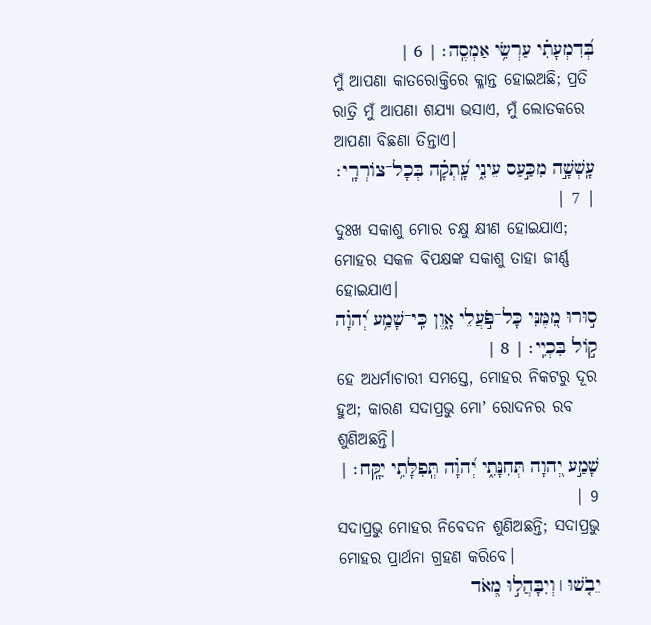בְּ֝דִמְעָתִ֗י עַרְשִׂ֥י אַמְסֶֽה׃ | 6 |
ମୁଁ ଆପଣା କାତରୋକ୍ତିରେ କ୍ଳାନ୍ତ ହୋଇଅଛି; ପ୍ରତି ରାତ୍ରି ମୁଁ ଆପଣା ଶଯ୍ୟା ଭସାଏ, ମୁଁ ଲୋତକରେ ଆପଣା ବିଛଣା ତିନ୍ତାଏ।
עָֽשְׁשָׁ֣ה מִכַּ֣עַס עֵינִ֑י עָֽ֝תְקָ֗ה בְּכָל־צוֹרְרָֽי׃ | 7 |
ଦୁଃଖ ସକାଶୁ ମୋର ଚକ୍ଷୁ କ୍ଷୀଣ ହୋଇଯାଏ; ମୋହର ସକଳ ବିପକ୍ଷଙ୍କ ସକାଶୁ ତାହା ଜୀର୍ଣ୍ଣ ହୋଇଯାଏ।
ס֣וּרוּ מִ֭מֶּנִּי כָּל־פֹּ֣עֲלֵי אָ֑וֶן כִּֽי־שָׁמַ֥ע יְ֝הוָ֗ה ק֣וֹל בִּכְיִֽי׃ | 8 |
ହେ ଅଧର୍ମାଚାରୀ ସମସ୍ତେ, ମୋହର ନିକଟରୁ ଦୂର ହୁଅ; କାରଣ ସଦାପ୍ରଭୁ ମୋʼ ରୋଦନର ରବ ଶୁଣିଅଛନ୍ତି।
שָׁמַ֣ע יְ֭הוָה תְּחִנָּתִ֑י יְ֝הוָ֗ה תְּֽפִלָּתִ֥י יִקָּֽח׃ | 9 |
ସଦାପ୍ରଭୁ ମୋହର ନିବେଦନ ଶୁଣିଅଛନ୍ତି; ସଦାପ୍ରଭୁ ମୋହର ପ୍ରାର୍ଥନା ଗ୍ରହଣ କରିବେ।
יֵבֹ֤שׁוּ ׀ וְיִבָּהֲל֣וּ מְ֭אֹד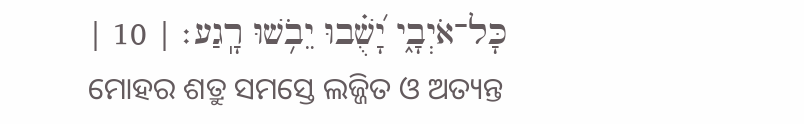כָּל־אֹיְבָ֑י יָ֝שֻׁ֗בוּ יֵבֹ֥שׁוּ רָֽגַע׃ | 10 |
ମୋହର ଶତ୍ରୁ ସମସ୍ତେ ଲଜ୍ଜିତ ଓ ଅତ୍ୟନ୍ତ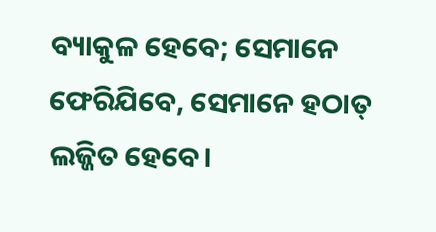ବ୍ୟାକୁଳ ହେବେ; ସେମାନେ ଫେରିଯିବେ, ସେମାନେ ହଠାତ୍ ଲଜ୍ଜିତ ହେବେ।